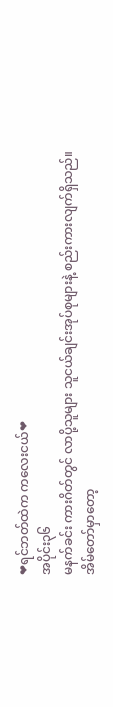❤ရင်ဘတ်ထဲက ကလေးငယ်❤
အပိုင်း၃၆
မနက်ခင်း ကားဂိတ်တွင် လာပို့သူများ သူငယ်ချင်းအုပ်စုများနဲ့ စည်းကားလျက်ရှိသည်။
အိမ်တော်မှာတော့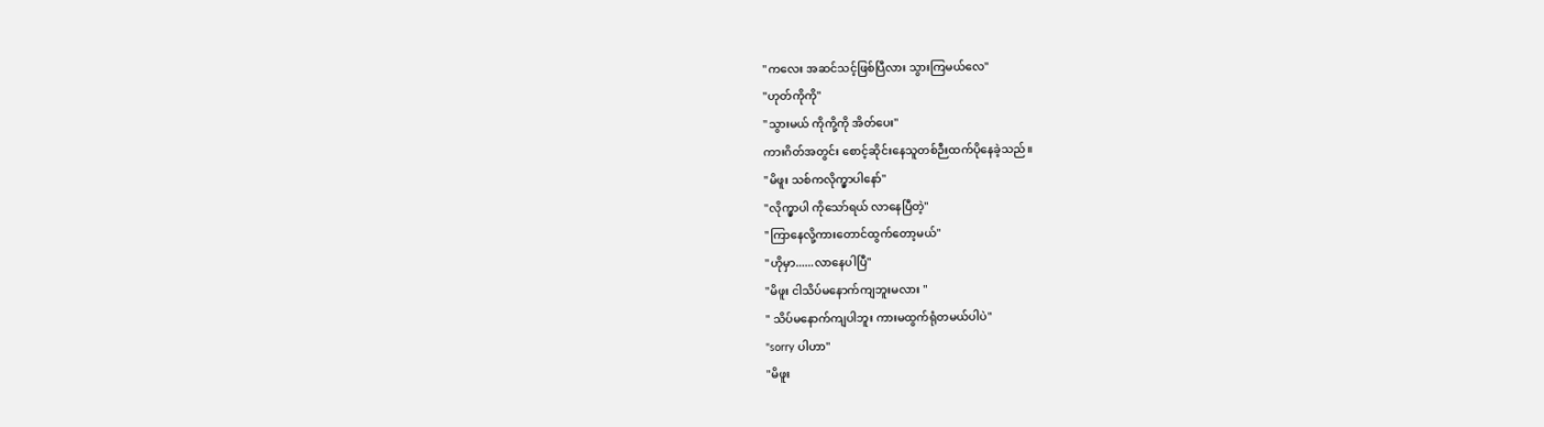"ကလေး အဆင်သင့်ဖြစ်ပြီလား သွားကြမယ်လေ"
"ဟုတ်ကိုကို"
"သွားမယ် ကိုကို့ကို အိတ်ပေး"
ကားဂိတ်အတွင်း စောင့်ဆိုင်းနေသူတစ်ဉီးထက်ပိုနေခဲ့သည်။
"မိဖူး သစ်ကလိုက္မှာပါနော်"
"လိုက္မှာပါ ကိုသော်ရယ် လာနေပြီတဲ့"
"ကြာနေလို့ကားတောင်ထွက်တော့မယ်"
"ဟိုမှာ......လာနေပါပြီ"
"မိဖူး ငါသိပ်မနောက်ကျဘူးမလား "
" သိပ်မနောက်ကျပါဘူး ကားမထွက်ရုံတမယ်ပါပဲ"
"sorry ပါဟာ"
"မိဖူး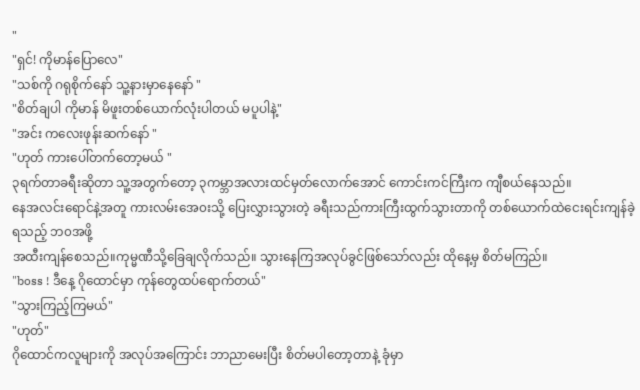"
"ရှင်! ကိုမာန်ပြောလေ"
"သစ်ကို ဂရုစိုက်နော် သူ့နားမှာနေနော် "
"စိတ်ချပါ ကိုမာန် မိဖူးတစ်ယောက်လုံးပါတယ် မပူပါနဲ့"
"အင်း ကလေးဖုန်းဆက်နော် "
"ဟုတ် ကားပေါ်တက်တော့မယ် "
၃ရက်တာခရီးဆိုတာ သူ့အတွက်တော့ ၃ကမ္ဘာအလားထင်မှတ်လောက်အောင် ကောင်းကင်ကြီးက ကျီစယ်နေသည်။
နေအလင်းရောင်နဲ့အတူ ကားလမ်းအေ၀းသို့ ပြေးလွှားသွားတဲ့ ခရီးသည်ကားကြီးထွက်သွားတာကို တစ်ယောက်ထဲငေးရင်းကျန်ခဲ့ရသည့် ဘ၀အဖို့
အထီးကျန်စေသည်။ကုမ္မဏီသို့ခြေချလိုက်သည်။ သွားနေကြအလုပ်ခွင်ဖြစ်သော်လည်း ထိုနေ့မှ စိတ်မကြည်။
"boss ! ဒီနေ့ ဂိုထောင်မှာ ကုန်တွေထပ်ရောက်တယ်"
"သွားကြည့်ကြမယ်"
"ဟုတ်"
ဂိုထောင်ကလူများကို အလုပ်အကြောင်း ဘာညာမေးပြီး စိတ်မပါတော့တာနဲ့ ခုံမှာ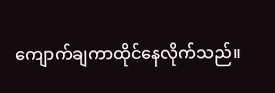ကျောက်ချကာထိုင်နေလိုက်သည်။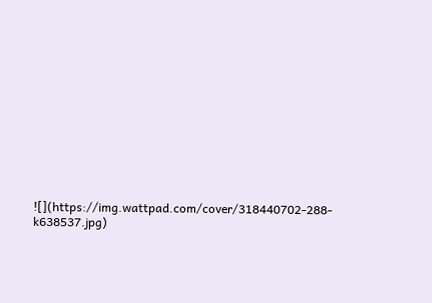![](https://img.wattpad.com/cover/318440702-288-k638537.jpg)